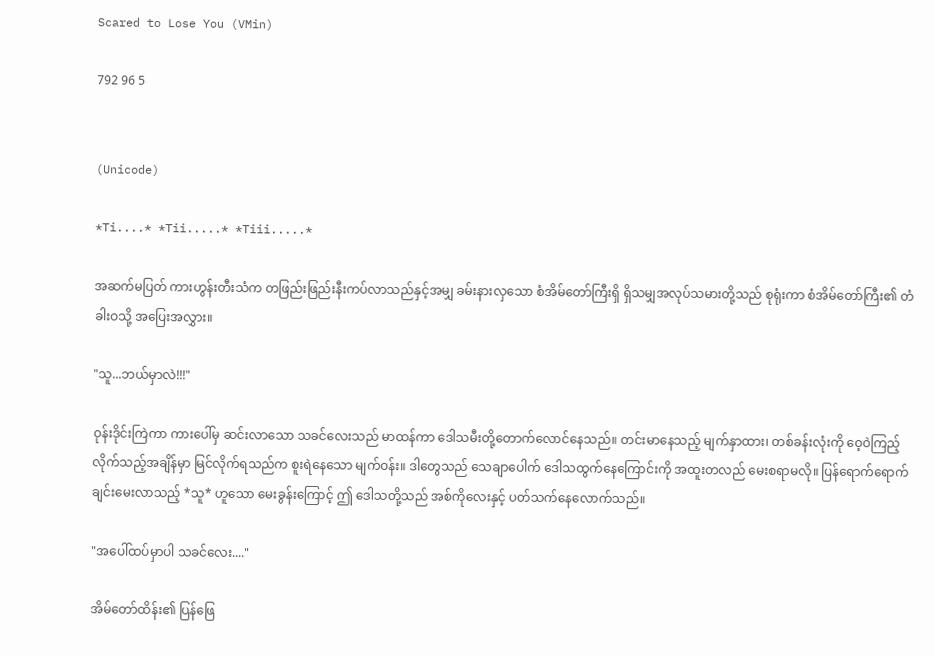Scared to Lose You (VMin)

792 96 5


(Unicode)

*Ti....* *Tii.....* *Tiii.....*

အဆက်မပြတ် ကားဟွန်းတီးသံက တဖြည်းဖြည်းနီးကပ်လာသည်နှင့်အမျှ ခမ်းနားလှသော စံအိမ်တော်ကြီးရှိ ရှိသမျှအလုပ်သမားတို့သည် စုရုံးကာ စံအိမ်တော်ကြီး၏ တံခါးဝသို့ အပြေးအလွှား။

"သူ...ဘယ်မှာလဲ!!!"

ဝုန်းဒိုင်းကြဲကာ ကားပေါ်မှ ဆင်းလာသော သခင်လေးသည် မာထန်ကာ ဒေါသမီးတို့တောက်လောင်နေသည်။ တင်းမာနေသည့် မျက်နှာထား၊ တစ်ခန်းလုံးကို ဝေ့ဝဲကြည့်လိုက်သည့်အချိန်မှာ မြင်လိုက်ရသည်က စူးရဲနေသော မျက်ဝန်း။ ဒါတွေသည် သေချာပေါက် ဒေါသထွက်နေကြောင်းကို အထူးတလည် မေးစရာမလို။ ပြန်ရောက်ရောက်ချင်းမေးလာသည့် *သူ* ဟူသော မေးခွန်း‌ကြောင့် ဤ ဒေါသတို့သည် အစ်ကိုလေးနှင့် ပတ်သက်နေလောက်သည်။

"အပေါ်ထပ်မှာပါ သခင်လေး...."

အိမ်တော်ထိန်း၏ ပြန်ဖြေ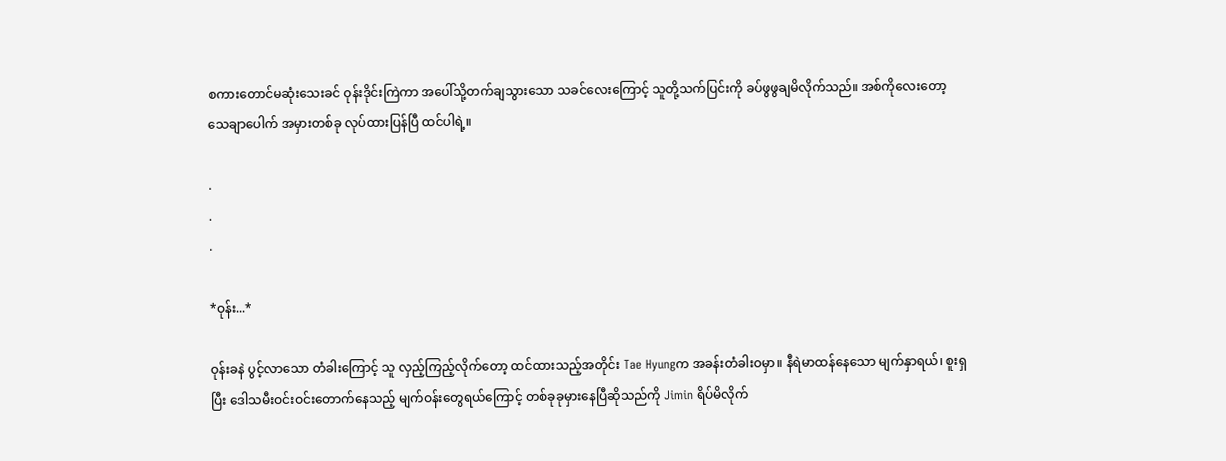စကားတောင်မဆုံးသေးခင် ဝုန်းဒိုင်းကြဲကာ အပေါ်သို့တက်ချသွားသော သခင်လေးကြောင့် သူတို့သက်ပြင်းကို ခပ်ဖွဖွချမိလိုက်သည်။ အစ်ကိုလေးတော့ သေချာပေါက် အမှားတစ်ခု လုပ်ထားပြန်ပြီ ထင်ပါရဲ့။

.
.
.

*ဝုန်း...*

ဝုန်းခနဲ ပွင့်လာသော တံခါးကြောင့် သူ လှည့်ကြည့်လိုက်တော့ ထင်ထားသည့်အတိုင်း Tae Hyungက အခန်းတံခါးဝမှာ။ နီရဲမာထန်နေသော မျက်နှာရယ်၊ စူးရှပြီး ဒေါသမီးဝင်းဝင်းတောက်နေသည့် မျက်ဝန်းတွေရယ်ကြောင့် တစ်ခုခုမှားနေပြီဆိုသည်ကို Jimin ရိပ်မိလိုက်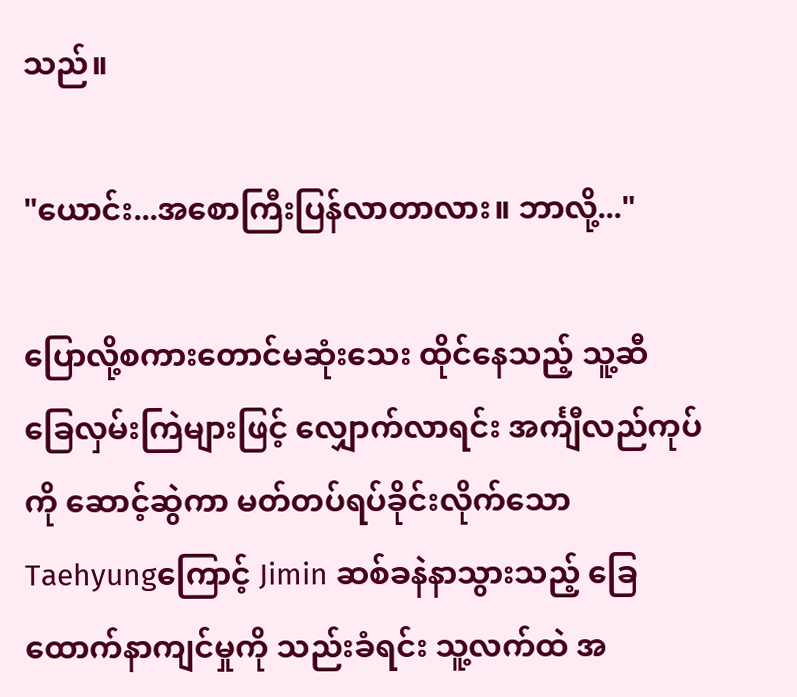သည်။

"ယောင်း...အစောကြီးပြန်လာတာလား။ ဘာလို့..."

ပြောလို့စကားတောင်မဆုံးသေး ထိုင်နေသည့် သူ့ဆီ ခြေလှမ်းကြဲများဖြင့် လျှောက်လာရင်း အင်္ကျီလည်ကုပ်ကို ဆောင့်ဆွဲကာ မတ်တပ်ရပ်ခိုင်းလိုက်သော Taehyungကြောင့် Jimin ဆစ်ခနဲနာသွားသည့် ခြေထောက်နာကျင်မှုကို သည်းခံရင်း သူ့လက်ထဲ အ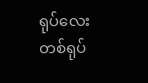ရုပ်လေးတစ်ရုပ်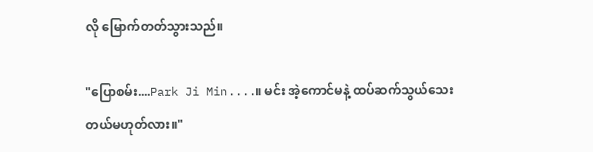လို မြောက်တတ်သွားသည်။

"ပြောစမ်း....Park Ji Min....။ မင်း အဲ့ကောင်မနဲ့ ထပ်ဆက်သွယ်သေးတယ်မဟုတ်လား။"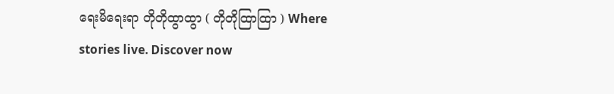ရေးမိရေးရာ တိုတိုထွာထွာ ( တိုတိုထြာထြာ ) Where stories live. Discover now